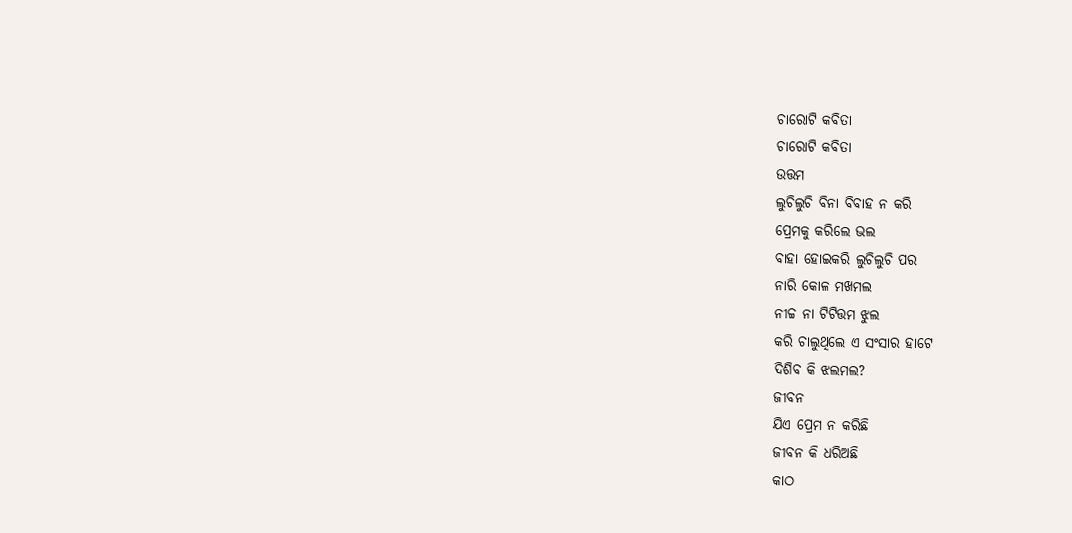ଚାରୋଟି କବିତା
ଚାରୋଟି କବିତା
ଉତ୍ତମ
ଲୁଚିଲୁଚି ବିନା ବିବାହ ନ କରି
ପ୍ରେମକୁ କରିଲେ ଭଲ
ବାହା ହୋଇକରି ଲୁଚିଲୁଚି ପର
ନାରି କୋଳ ମଖମଲ
ନୀଚ୍ଚ ନା ଟିଟିତ୍ତମ ଝୁଲ
କରି ଚାଲୁଥିଲେ ଏ ସଂସାର ହାଟେ
ଦିଶିବ କି ଝଲମଲ?
ଜୀବନ
ଯିଏ ପ୍ରେମ ନ କରିଛି
ଜୀବନ କି ଧରିଅଛି
କାଠ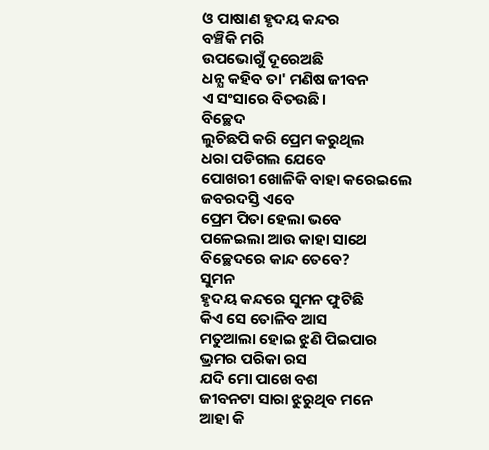ଓ ପାଷାଣ ହୃଦୟ କନ୍ଦର
ବଞ୍ଚିକି ମରି
ଉପଭୋଗୁଁ ଦୂରେଅଛି
ଧନ୍ଯ କହିବ ତା' ମଣିଷ ଜୀବନ
ଏ ସଂସାରେ ବିତଉଛି।
ବିଚ୍ଛେଦ
ଲୁଚିଛପି କରି ପ୍ରେମ କରୁଥିଲ
ଧରା ପଡିଗଲ ଯେବେ
ପୋଖରୀ ଖୋଳିକି ବାହା କରେଇଲେ
ଜବରଦସ୍ତି ଏବେ
ପ୍ରେମ ପିତା ହେଲା ଭବେ
ପଳେଇଲା ଆଉ କାହା ସାଥେ
ବିଚ୍ଛେଦରେ କାନ୍ଦ ତେବେ?
ସୁମନ
ହୃଦୟ କନ୍ଦରେ ସୁମନ ଫୁଟିଛି
କିଏ ସେ ତୋଳିବ ଆସ
ମତୁଆଲା ହୋଇ ଝୁଣି ପିଇପାର
ଭ୍ରମର ପରିକା ରସ
ଯଦି ମୋ ପାଖେ ବଶ
ଜୀବନଟା ସାରା ଝୁରୁଥିବ ମନେ
ଆହା କି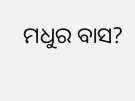ମଧୁର ବାସ?